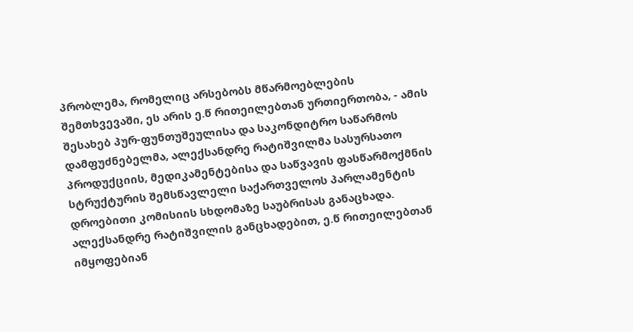პრობლემა, რომელიც არსებობს მწარმოებლების შემთხვევაში, ეს არის ე.წ რითეილებთან ურთიერთობა, - ამის შესახებ პურ-ფუნთუშეულისა და საკონდიტრო საწარმოს დამფუძნებელმა, ალექსანდრე რატიშვილმა სასურსათო პროდუქციის, მედიკამენტებისა და საწვავის ფასწარმოქმნის სტრუქტურის შემსწავლელი საქართველოს პარლამენტის დროებითი კომისიის სხდომაზე საუბრისას განაცხადა.
ალექსანდრე რატიშვილის განცხადებით, ე.წ რითეილებთან იმყოფებიან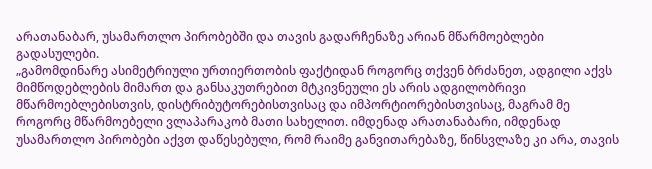არათანაბარ, უსამართლო პირობებში და თავის გადარჩენაზე არიან მწარმოებლები გადასულები.
„გამომდინარე ასიმეტრიული ურთიერთობის ფაქტიდან როგორც თქვენ ბრძანეთ, ადგილი აქვს მიმწოდებლების მიმართ და განსაკუთრებით მტკივნეული ეს არის ადგილობრივი მწარმოებლებისთვის, დისტრიბუტორებისთვისაც და იმპორტიორებისთვისაც, მაგრამ მე როგორც მწარმოებელი ვლაპარაკობ მათი სახელით. იმდენად არათანაბარი, იმდენად უსამართლო პირობები აქვთ დაწესებული, რომ რაიმე განვითარებაზე, წინსვლაზე კი არა, თავის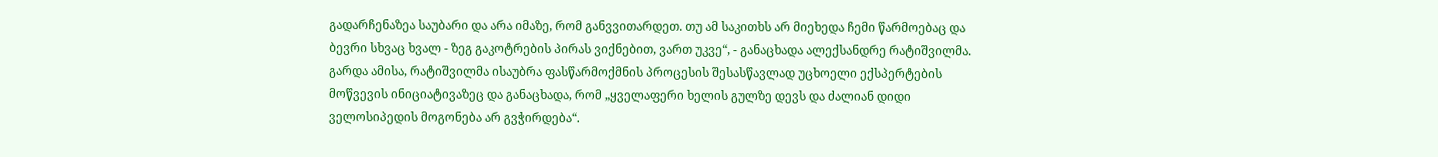გადარჩენაზეა საუბარი და არა იმაზე, რომ განვვითარდეთ. თუ ამ საკითხს არ მიეხედა ჩემი წარმოებაც და ბევრი სხვაც ხვალ - ზეგ გაკოტრების პირას ვიქნებით, ვართ უკვე“, - განაცხადა ალექსანდრე რატიშვილმა.
გარდა ამისა, რატიშვილმა ისაუბრა ფასწარმოქმნის პროცესის შესასწავლად უცხოელი ექსპერტების მოწვევის ინიციატივაზეც და განაცხადა, რომ „ყველაფერი ხელის გულზე დევს და ძალიან დიდი ველოსიპედის მოგონება არ გვჭირდება“.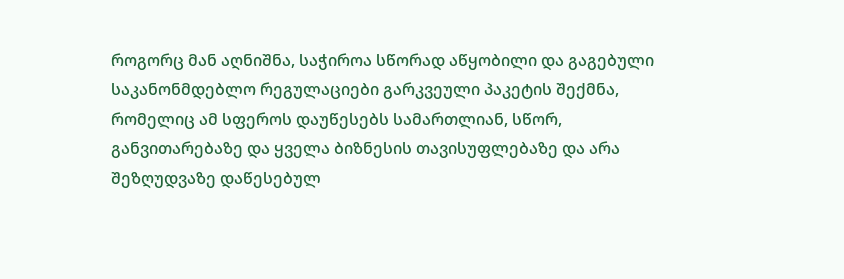როგორც მან აღნიშნა, საჭიროა სწორად აწყობილი და გაგებული საკანონმდებლო რეგულაციები გარკვეული პაკეტის შექმნა, რომელიც ამ სფეროს დაუწესებს სამართლიან, სწორ, განვითარებაზე და ყველა ბიზნესის თავისუფლებაზე და არა შეზღუდვაზე დაწესებულ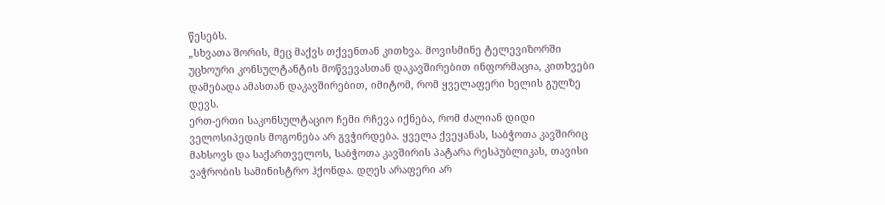წესებს.
„სხვათა შორის, მეც მაქვს თქვენთან კითხვა. მოვისმინე ტელევიზორში უცხოური კონსულტანტის მოწვევასთან დაკავშირებით ინფორმაცია, კითხვები დამებადა ამასთან დაკავშირებით, იმიტომ, რომ ყველაფერი ხელის გულზე დევს.
ერთ-ერთი საკონსულტაციო ჩემი რჩევა იქნება, რომ ძალიან დიდი ველოსიპედის მოგონება არ გვჭირდება. ყველა ქვეყანას, საბჭოთა კავშირიც მახსოვს და საქართველოს, საბჭოთა კავშირის პატარა რესპუბლიკას, თავისი ვაჭრობის სამინისტრო ჰქონდა. დღეს არაფერი არ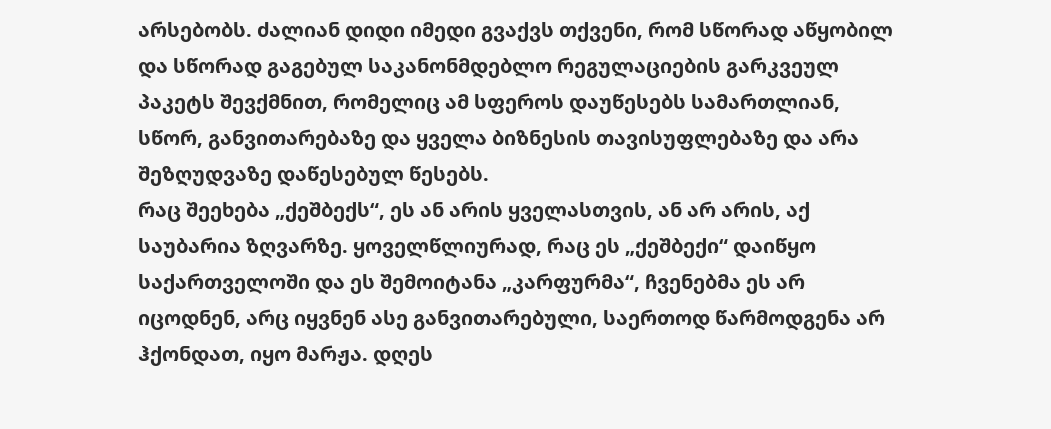არსებობს. ძალიან დიდი იმედი გვაქვს თქვენი, რომ სწორად აწყობილ და სწორად გაგებულ საკანონმდებლო რეგულაციების გარკვეულ პაკეტს შევქმნით, რომელიც ამ სფეროს დაუწესებს სამართლიან, სწორ, განვითარებაზე და ყველა ბიზნესის თავისუფლებაზე და არა შეზღუდვაზე დაწესებულ წესებს.
რაც შეეხება „ქეშბექს“, ეს ან არის ყველასთვის, ან არ არის, აქ საუბარია ზღვარზე. ყოველწლიურად, რაც ეს „ქეშბექი“ დაიწყო საქართველოში და ეს შემოიტანა „კარფურმა“, ჩვენებმა ეს არ იცოდნენ, არც იყვნენ ასე განვითარებული, საერთოდ წარმოდგენა არ ჰქონდათ, იყო მარჟა. დღეს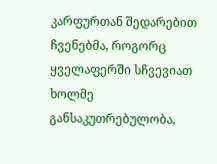კარფურთან შედარებით ჩვენებმა, როგორც ყველაფერში სჩვევიათ ხოლმე განსაკუთრებულობა,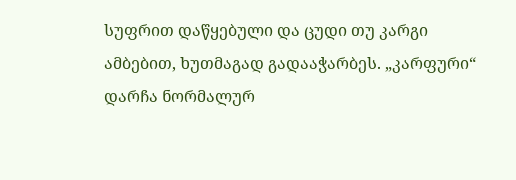სუფრით დაწყებული და ცუდი თუ კარგი ამბებით, ხუთმაგად გადააჭარბეს. „კარფური“ დარჩა ნორმალურ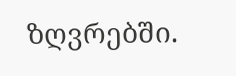ზღვრებში.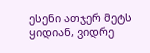ესენი ათჯერ მეტს ყიდიან, ვიდრე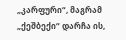„კარფური“, მაგრამ „ქეშბექი“ დარჩა ის,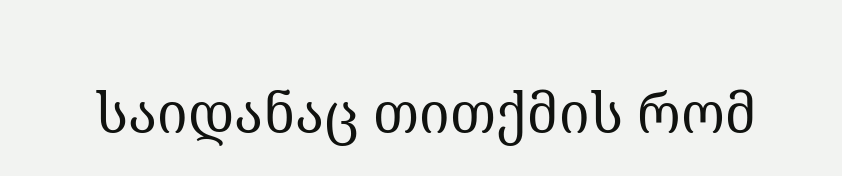საიდანაც თითქმის რომ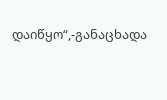დაიწყო“,-განაცხადა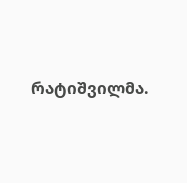რატიშვილმა.